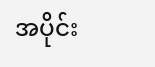အပိုင်း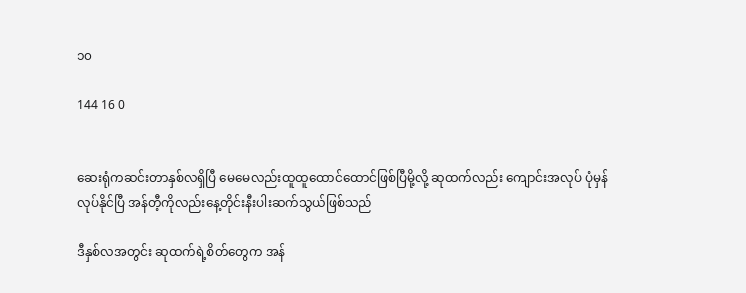၁၀

144 16 0


ဆေးရုံကဆင်းတာနှစ်လရှိပြီ မေမေလည်းထူထူထောင်ထောင်ဖြစ်ပြီမို့လို့ ဆုထက်လည်း ကျောင်းအလုပ် ပုံမှန်လုပ်နိုင်ပြီ အန်တီ့ကိုလည်းနေ့တိုင်းနီးပါးဆက်သွယ်ဖြစ်သည်

ဒီနှစ်လအတွင်း ဆုထက်ရဲ့စိတ်တွေက အန်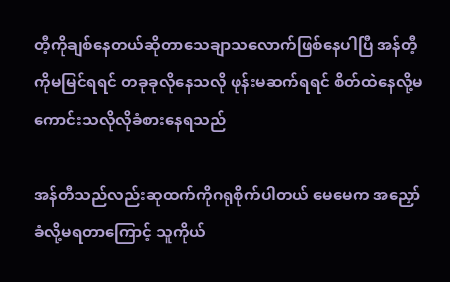တီ့ကိုချစ်နေတယ်ဆိုတာသေချာသလောက်ဖြစ်နေပါပြီ အန်တီ့ကိုမမြင်ရရင် တခုခုလိုနေသလို ဖုန်းမဆက်ရရင် စိတ်ထဲနေလို့မကောင်းသလိုလိုခံစားနေရသည်

အန်တီသည်လည်းဆုထက်ကိုဂရုစိုက်ပါတယ် မေမေက အညှော်ခံလို့မရတာကြောင့် သူကိုယ်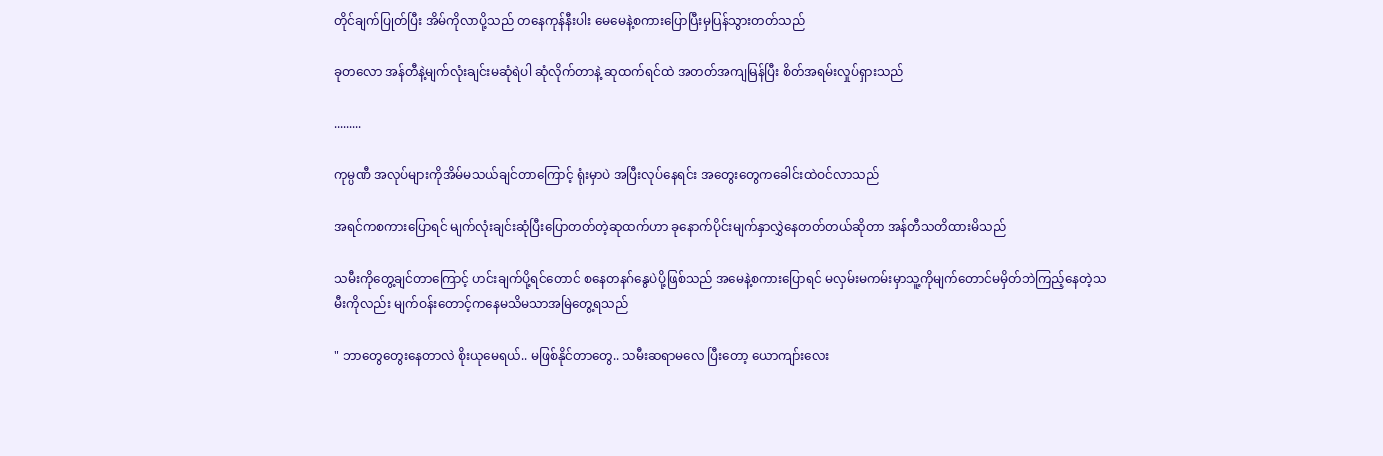တိုင်ချက်ပြုတ်ပြီး အိမ်ကိုလာပို့သည် တနေကုန်နီးပါး မေမေနဲ့စကားပြောပြီးမှပြန်သွားတတ်သည်

ခုတလော အန်တီနဲ့မျက်လုံးချင်းမဆုံရဲပါ ဆုံလိုက်တာနဲ့ ဆုထက်ရင်ထဲ အတတ်အကျမြန်ပြီး စိတ်အရမ်းလှုပ်ရှားသည်

.........

ကုမ္ပဏီ အလုပ်များကိုအိမ်မသယ်ချင်တာကြောင့် ရုံးမှာပဲ အပြီးလုပ်နေရင်း အတွေးတွေကခေါင်းထဲဝင်လာသည်

အရင်ကစကားပြောရင် မျက်လုံးချင်းဆုံပြီးပြောတတ်တဲ့ဆုထက်ဟာ ခုနောက်ပိုင်းမျက်နှာလွှဲနေတတ်တယ်ဆိုတာ အန်တီသတိထားမိသည်

သမီးကိုတွေ့ချင်တာကြောင့် ဟင်းချက်ပို့ရင်တောင် စနေတနဂ်နွေပဲပို့ဖြစ်သည် အမေနဲ့စကားပြောရင် မလှမ်းမကမ်းမှာသူ့ကိုမျက်တောင်မမှိတ်ဘဲကြည့်နေတဲ့သမီးကိုလည်း မျက်ဝန်းတောင့်ကနေမသိမသာအမြဲတွေ့ရသည်

" ဘာတွေတွေးနေတာလဲ စိုးယုမေရယ်.. မဖြစ်နိုင်တာတွေ.. သမီးဆရာမလေ ပြီးတော့ ယောကျာ်းလေး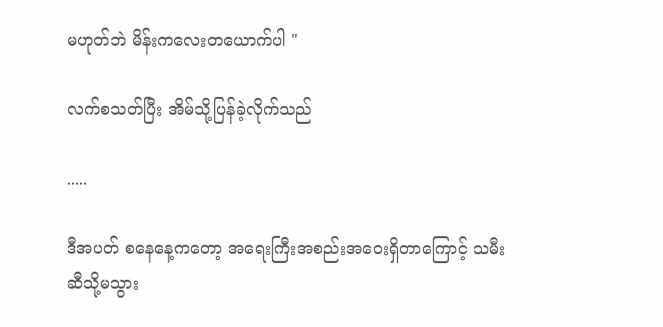မဟုတ်ဘဲ မိန်းကလေးတယောက်ပါ "

လက်စသတ်ပြီး အိမ်သို့ပြန်ခဲ့လိုက်သည်

.....

ဒီအပတ် စနေနေ့ကတော့ အရေးကြီးအ‌စည်းအဝေးရှိတာကြောင့် သမီးဆီသို့မသွား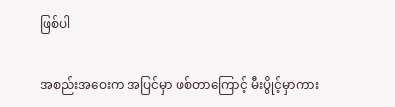ဖြစ်ပါ

အစည်းအဝေးက အပြင်မှာ ဖစ်တာကြောင့် မီးပွိုင့်မှာကား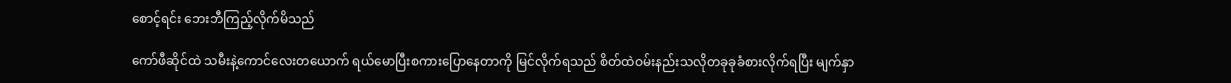စောင့်ရင်း ဘေးဘီကြည့်လိုက်မိသည်

ကော်ဖီဆိုင်ထဲ သမီးနဲ့ကောင်လေးတယောက် ရယ်မောပြီးစကားပြောနေတာကို မြင်လိုက်ရသည် စိတ်ထဲဝမ်းနည်းသလိုတခုခုခံစားလိုက်ရပြီး မျက်နှာ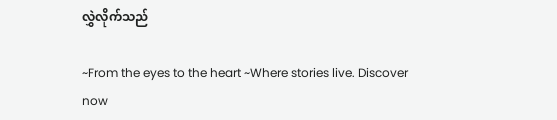လွှဲလိုက်သည်

~From the eyes to the heart ~Where stories live. Discover now